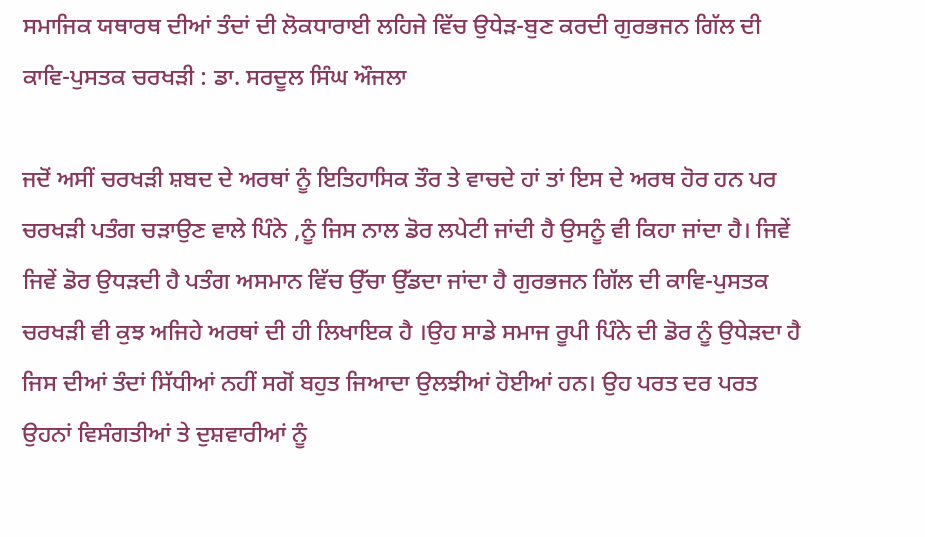ਸਮਾਜਿਕ ਯਥਾਰਥ ਦੀਆਂ ਤੰਦਾਂ ਦੀ ਲੋਕਧਾਰਾਈ ਲਹਿਜੇ ਵਿੱਚ ਉਧੇੜ-ਬੁਣ ਕਰਦੀ ਗੁਰਭਜਨ ਗਿੱਲ ਦੀ ਕਾਵਿ-ਪੁਸਤਕ ਚਰਖੜੀ : ਡਾ. ਸਰਦੂਲ ਸਿੰਘ ਔਜਲਾ

ਜਦੋਂ ਅਸੀਂ ਚਰਖੜੀ ਸ਼ਬਦ ਦੇ ਅਰਥਾਂ ਨੂੰ ਇਤਿਹਾਸਿਕ ਤੌਰ ਤੇ ਵਾਚਦੇ ਹਾਂ ਤਾਂ ਇਸ ਦੇ ਅਰਥ ਹੋਰ ਹਨ ਪਰ ਚਰਖੜੀ ਪਤੰਗ ਚੜਾਉਣ ਵਾਲੇ ਪਿੰਨੇ ,ਨੂੰ ਜਿਸ ਨਾਲ ਡੋਰ ਲਪੇਟੀ ਜਾਂਦੀ ਹੈ ਉਸਨੂੰ ਵੀ ਕਿਹਾ ਜਾਂਦਾ ਹੈ। ਜਿਵੇਂ ਜਿਵੇਂ ਡੋਰ ਉਧੜਦੀ ਹੈ ਪਤੰਗ ਅਸਮਾਨ ਵਿੱਚ ਉੱਚਾ ਉੱਡਦਾ ਜਾਂਦਾ ਹੈ ਗੁਰਭਜਨ ਗਿੱਲ ਦੀ ਕਾਵਿ-ਪੁਸਤਕ ਚਰਖੜੀ ਵੀ ਕੁਝ ਅਜਿਹੇ ਅਰਥਾਂ ਦੀ ਹੀ ਲਿਖਾਇਕ ਹੈ ।ਉਹ ਸਾਡੇ ਸਮਾਜ ਰੂਪੀ ਪਿੰਨੇ ਦੀ ਡੋਰ ਨੂੰ ਉਧੇੜਦਾ ਹੈ ਜਿਸ ਦੀਆਂ ਤੰਦਾਂ ਸਿੱਧੀਆਂ ਨਹੀਂ ਸਗੋਂ ਬਹੁਤ ਜਿਆਦਾ ਉਲਝੀਆਂ ਹੋਈਆਂ ਹਨ। ਉਹ ਪਰਤ ਦਰ ਪਰਤ ਉਹਨਾਂ ਵਿਸੰਗਤੀਆਂ ਤੇ ਦੁਸ਼ਵਾਰੀਆਂ ਨੂੰ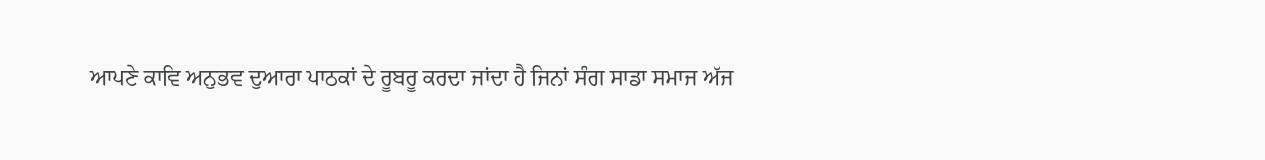ਆਪਣੇ ਕਾਵਿ ਅਨੁਭਵ ਦੁਆਰਾ ਪਾਠਕਾਂ ਦੇ ਰੂਬਰੂ ਕਰਦਾ ਜਾਂਦਾ ਹੈ ਜਿਨਾਂ ਸੰਗ ਸਾਡਾ ਸਮਾਜ ਅੱਜ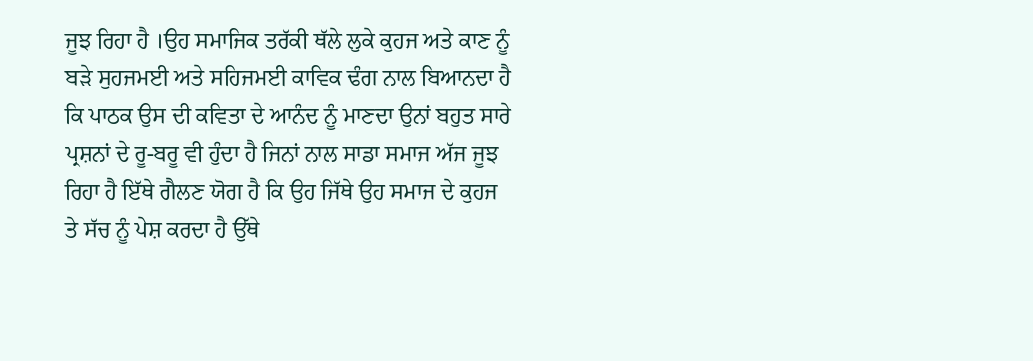ਜੂਝ ਰਿਹਾ ਹੈ ।ਉਹ ਸਮਾਜਿਕ ਤਰੱਕੀ ਥੱਲੇ ਲੁਕੇ ਕੁਹਜ ਅਤੇ ਕਾਣ ਨੂੰ ਬੜੇ ਸੁਹਜਮਈ ਅਤੇ ਸਹਿਜਮਈ ਕਾਵਿਕ ਢੰਗ ਨਾਲ ਬਿਆਨਦਾ ਹੈ ਕਿ ਪਾਠਕ ਉਸ ਦੀ ਕਵਿਤਾ ਦੇ ਆਨੰਦ ਨੂੰ ਮਾਣਦਾ ਉਨਾਂ ਬਹੁਤ ਸਾਰੇ ਪ੍ਰਸ਼ਨਾਂ ਦੇ ਰੂ-ਬਰੂ ਵੀ ਹੁੰਦਾ ਹੈ ਜਿਨਾਂ ਨਾਲ ਸਾਡਾ ਸਮਾਜ ਅੱਜ ਜੂਝ ਰਿਹਾ ਹੈ ਇੱਥੇ ਗੈਲਣ ਯੋਗ ਹੈ ਕਿ ਉਹ ਜਿੱਥੇ ਉਹ ਸਮਾਜ ਦੇ ਕੁਹਜ ਤੇ ਸੱਚ ਨੂੰ ਪੇਸ਼ ਕਰਦਾ ਹੈ ਉੱਥੇ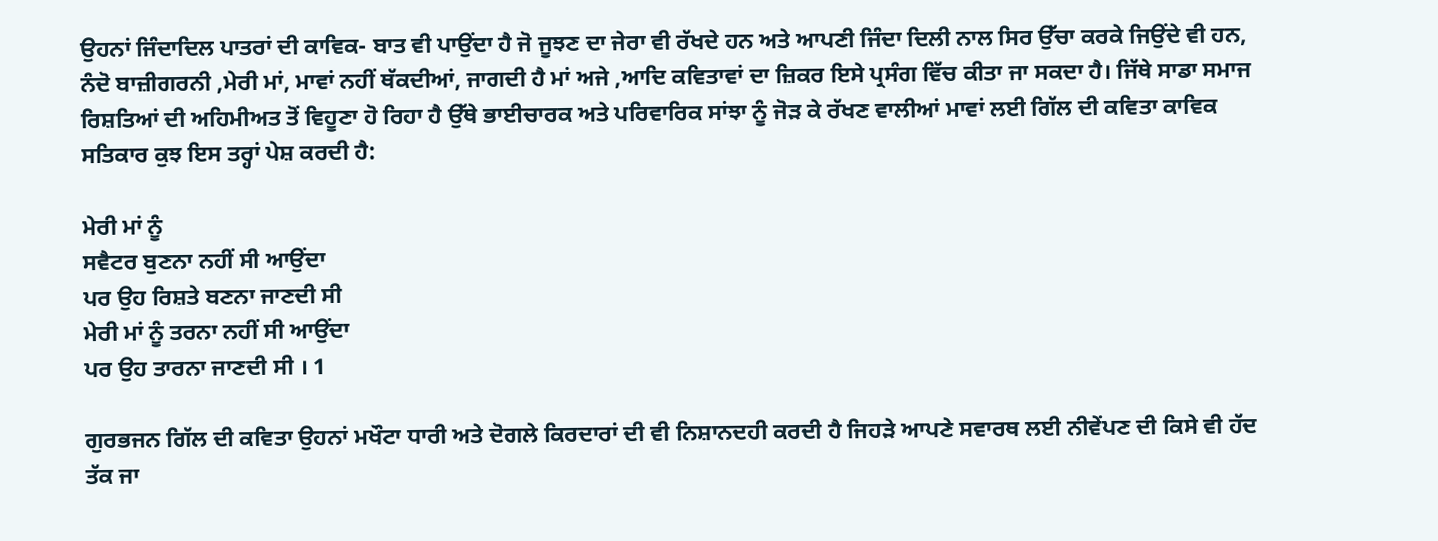ਉਹਨਾਂ ਜਿੰਦਾਦਿਲ ਪਾਤਰਾਂ ਦੀ ਕਾਵਿਕ- ਬਾਤ ਵੀ ਪਾਉਂਦਾ ਹੈ ਜੋ ਜੂਝਣ ਦਾ ਜੇਰਾ ਵੀ ਰੱਖਦੇ ਹਨ ਅਤੇ ਆਪਣੀ ਜਿੰਦਾ ਦਿਲੀ ਨਾਲ ਸਿਰ ਉੱਚਾ ਕਰਕੇ ਜਿਉਂਦੇ ਵੀ ਹਨ, ਨੰਦੋ ਬਾਜ਼ੀਗਰਨੀ ,ਮੇਰੀ ਮਾਂ, ਮਾਵਾਂ ਨਹੀਂ ਥੱਕਦੀਆਂ, ਜਾਗਦੀ ਹੈ ਮਾਂ ਅਜੇ ,ਆਦਿ ਕਵਿਤਾਵਾਂ ਦਾ ਜ਼ਿਕਰ ਇਸੇ ਪ੍ਰਸੰਗ ਵਿੱਚ ਕੀਤਾ ਜਾ ਸਕਦਾ ਹੈ। ਜਿੱਥੇ ਸਾਡਾ ਸਮਾਜ ਰਿਸ਼ਤਿਆਂ ਦੀ ਅਹਿਮੀਅਤ ਤੋਂ ਵਿਹੂਣਾ ਹੋ ਰਿਹਾ ਹੈ ਉੱਥੇ ਭਾਈਚਾਰਕ ਅਤੇ ਪਰਿਵਾਰਿਕ ਸਾਂਝਾ ਨੂੰ ਜੋੜ ਕੇ ਰੱਖਣ ਵਾਲੀਆਂ ਮਾਵਾਂ ਲਈ ਗਿੱਲ ਦੀ ਕਵਿਤਾ ਕਾਵਿਕ ਸਤਿਕਾਰ ਕੁਝ ਇਸ ਤਰ੍ਹਾਂ ਪੇਸ਼ ਕਰਦੀ ਹੈ:

ਮੇਰੀ ਮਾਂ ਨੂੰ
ਸਵੈਟਰ ਬੁਣਨਾ ਨਹੀਂ ਸੀ ਆਉਂਦਾ
ਪਰ ਉਹ ਰਿਸ਼ਤੇ ਬਣਨਾ ਜਾਣਦੀ ਸੀ
ਮੇਰੀ ਮਾਂ ਨੂੰ ਤਰਨਾ ਨਹੀਂ ਸੀ ਆਉਂਦਾ
ਪਰ ਉਹ ਤਾਰਨਾ ਜਾਣਦੀ ਸੀ । 1

ਗੁਰਭਜਨ ਗਿੱਲ ਦੀ ਕਵਿਤਾ ਉਹਨਾਂ ਮਖੌਟਾ ਧਾਰੀ ਅਤੇ ਦੋਗਲੇ ਕਿਰਦਾਰਾਂ ਦੀ ਵੀ ਨਿਸ਼ਾਨਦਹੀ ਕਰਦੀ ਹੈ ਜਿਹੜੇ ਆਪਣੇ ਸਵਾਰਥ ਲਈ ਨੀਵੇਂਪਣ ਦੀ ਕਿਸੇ ਵੀ ਹੱਦ ਤੱਕ ਜਾ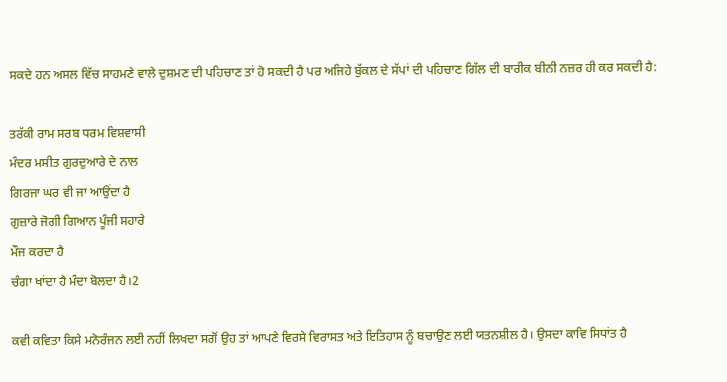ਸਕਦੇ ਹਨ ਅਸਲ ਵਿੱਚ ਸਾਹਮਣੇ ਵਾਲੇ ਦੁਸ਼ਮਣ ਦੀ ਪਹਿਚਾਣ ਤਾਂ ਹੋ ਸਕਦੀ ਹੈ ਪਰ ਅਜਿਹੇ ਬੁੱਕਲ ਦੇ ਸੱਪਾਂ ਦੀ ਪਹਿਚਾਣ ਗਿੱਲ ਦੀ ਬਾਰੀਕ ਬੀਨੀ ਨਜ਼ਰ ਹੀ ਕਰ ਸਕਦੀ ਹੈ:

ਤਰੱਕੀ ਰਾਮ ਸਰਬ ਧਰਮ ਵਿਸ਼ਵਾਸੀ
ਮੰਦਰ ਮਸੀਤ ਗੁਰਦੁਆਰੇ ਦੇ ਨਾਲ
ਗਿਰਜਾ ਘਰ ਵੀ ਜਾ ਆਉਂਦਾ ਹੈ
ਗੁਜ਼ਾਰੇ ਜੋਗੀ ਗਿਆਨ ਪੂੰਜੀ ਸਹਾਰੇ
ਮੌਜ ਕਰਦਾ ਹੈ
ਚੰਗਾ ਖਾਂਦਾ ਹੈ ਮੰਦਾ ਬੋਲਦਾ ਹੈ।2

ਕਵੀ ਕਵਿਤਾ ਕਿਸੇ ਮਨੋਰੰਜਨ ਲਈ ਨਹੀਂ ਲਿਖਦਾ ਸਗੋਂ ਉਹ ਤਾਂ ਆਪਣੇ ਵਿਰਸੇ ਵਿਰਾਸਤ ਅਤੇ ਇਤਿਹਾਸ ਨੂੰ ਬਚਾਉਣ ਲਈ ਯਤਨਸ਼ੀਲ ਹੈ। ਉਸਦਾ ਕਾਵਿ ਸਿਧਾਂਤ ਹੈ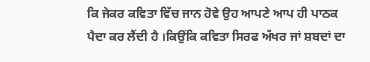ਕਿ ਜੇਕਰ ਕਵਿਤਾ ਵਿੱਚ ਜਾਨ ਹੋਵੇ ਉਹ ਆਪਣੇ ਆਪ ਹੀ ਪਾਠਕ ਪੈਦਾ ਕਰ ਲੈਂਦੀ ਹੈ ।ਕਿਉਂਕਿ ਕਵਿਤਾ ਸਿਰਫ ਅੱਖਰ ਜਾਂ ਸ਼ਬਦਾਂ ਦਾ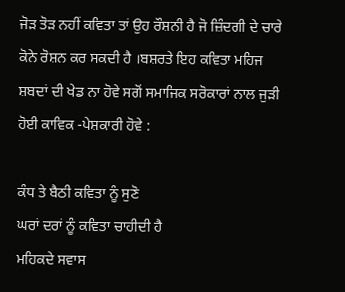ਜੋੜ ਤੋੜ ਨਹੀਂ ਕਵਿਤਾ ਤਾਂ ਉਹ ਰੌਸ਼ਨੀ ਹੈ ਜੋ ਜ਼ਿੰਦਗੀ ਦੇ ਚਾਰੇ ਕੋਨੇ ਰੋਸ਼ਨ ਕਰ ਸਕਦੀ ਹੈ ।ਬਸ਼ਰਤੇ ਇਹ ਕਵਿਤਾ ਮਹਿਜ ਸ਼ਬਦਾਂ ਦੀ ਖੇਡ ਨਾ ਹੋਵੇ ਸਗੋਂ ਸਮਾਜਿਕ ਸਰੋਕਾਰਾਂ ਨਾਲ ਜੁੜੀ ਹੋਈ ਕਾਵਿਕ -ਪੇਸ਼ਕਾਰੀ ਹੋਵੇ :

ਕੰਧ ਤੇ ਬੈਠੀ ਕਵਿਤਾ ਨੂੰ ਸੁਣੋ
ਘਰਾਂ ਦਰਾਂ ਨੂੰ ਕਵਿਤਾ ਚਾਹੀਦੀ ਹੈ
ਮਹਿਕਦੇ ਸਵਾਸ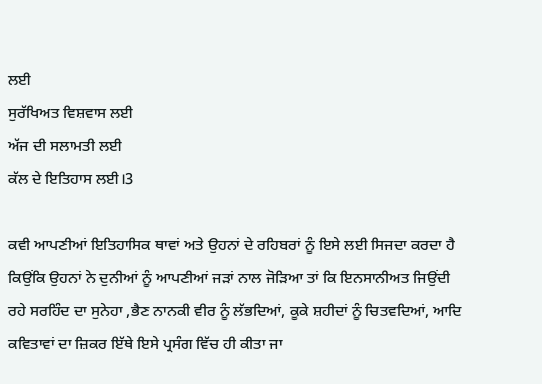ਲਈ
ਸੁਰੱਖਿਅਤ ਵਿਸ਼ਵਾਸ ਲਈ
ਅੱਜ ਦੀ ਸਲਾਮਤੀ ਲਈ
ਕੱਲ ਦੇ ਇਤਿਹਾਸ ਲਈ।3

ਕਵੀ ਆਪਣੀਆਂ ਇਤਿਹਾਸਿਕ ਥਾਵਾਂ ਅਤੇ ਉਹਨਾਂ ਦੇ ਰਹਿਬਰਾਂ ਨੂੰ ਇਸੇ ਲਈ ਸਿਜਦਾ ਕਰਦਾ ਹੈ ਕਿਉਂਕਿ ਉਹਨਾਂ ਨੇ ਦੁਨੀਆਂ ਨੂੰ ਆਪਣੀਆਂ ਜੜਾਂ ਨਾਲ ਜੋੜਿਆ ਤਾਂ ਕਿ ਇਨਸਾਨੀਅਤ ਜਿਉਂਦੀ ਰਹੇ ਸਰਹਿੰਦ ਦਾ ਸੁਨੇਹਾ ,ਭੈਣ ਨਾਨਕੀ ਵੀਰ ਨੂੰ ਲੱਭਦਿਆਂ, ਕੂਕੇ ਸ਼ਹੀਦਾਂ ਨੂੰ ਚਿਤਵਦਿਆਂ, ਆਦਿ ਕਵਿਤਾਵਾਂ ਦਾ ਜ਼ਿਕਰ ਇੱਥੇ ਇਸੇ ਪ੍ਰਸੰਗ ਵਿੱਚ ਹੀ ਕੀਤਾ ਜਾ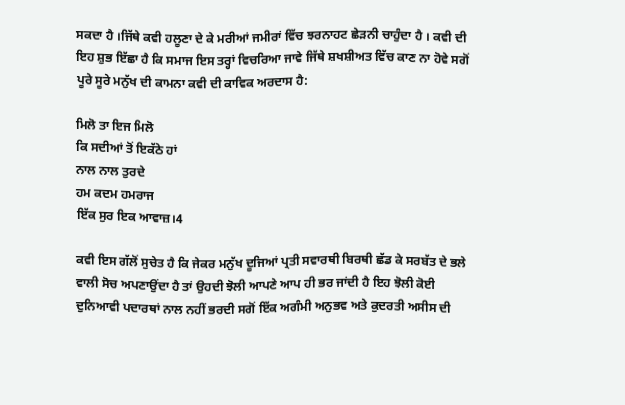ਸਕਦਾ ਹੈ ।ਜਿੱਥੇ ਕਵੀ ਹਲੂਣਾ ਦੇ ਕੇ ਮਰੀਆਂ ਜਮੀਰਾਂ ਵਿੱਚ ਝਰਨਾਹਟ ਛੇੜਨੀ ਚਾਹੁੰਦਾ ਹੈ । ਕਵੀ ਦੀ ਇਹ ਸ਼ੁਭ ਇੱਛਾ ਹੈ ਕਿ ਸਮਾਜ ਇਸ ਤਰ੍ਹਾਂ ਵਿਚਰਿਆ ਜਾਵੇ ਜਿੱਥੇ ਸ਼ਖਸ਼ੀਅਤ ਵਿੱਚ ਕਾਣ ਨਾ ਹੋਵੇ ਸਗੋਂ ਪੂਰੇ ਸੂਰੇ ਮਨੁੱਖ ਦੀ ਕਾਮਨਾ ਕਵੀ ਦੀ ਕਾਵਿਕ ਅਰਦਾਸ ਹੈ:

ਮਿਲੋ ਤਾ ਇਜ ਮਿਲੋ
ਕਿ ਸਦੀਆਂ ਤੋਂ ਇਕੱਠੇ ਹਾਂ
ਨਾਲ ਨਾਲ ਤੁਰਦੇ
ਹਮ ਕਦਮ ਹਮਰਾਜ
ਇੱਕ ਸੁਰ ਇਕ ਆਵਾਜ਼।4

ਕਵੀ ਇਸ ਗੱਲੋਂ ਸੁਚੇਤ ਹੈ ਕਿ ਜੇਕਰ ਮਨੁੱਖ ਦੂਜਿਆਂ ਪ੍ਰਤੀ ਸਵਾਰਥੀ ਬਿਰਥੀ ਛੱਡ ਕੇ ਸਰਬੱਤ ਦੇ ਭਲੇ ਵਾਲੀ ਸੋਚ ਅਪਣਾਉਂਦਾ ਹੈ ਤਾਂ ਉਹਦੀ ਝੋਲੀ ਆਪਣੇ ਆਪ ਹੀ ਭਰ ਜਾਂਦੀ ਹੈ ਇਹ ਝੋਲੀ ਕੋਈ ਦੁਨਿਆਵੀ ਪਦਾਰਥਾਂ ਨਾਲ ਨਹੀਂ ਭਰਦੀ ਸਗੋਂ ਇੱਕ ਅਗੰਮੀ ਅਨੁਭਵ ਅਤੇ ਕੁਦਰਤੀ ਅਸੀਸ ਦੀ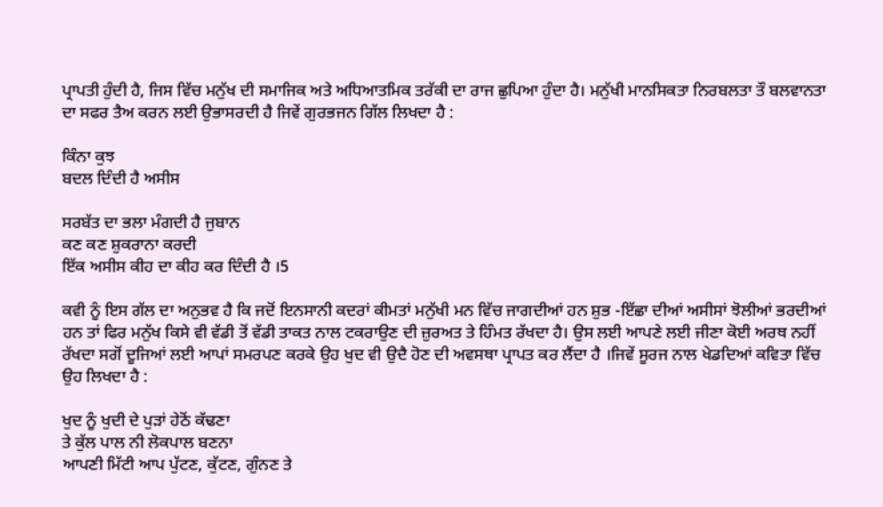ਪ੍ਰਾਪਤੀ ਹੁੰਦੀ ਹੈ, ਜਿਸ ਵਿੱਚ ਮਨੁੱਖ ਦੀ ਸਮਾਜਿਕ ਅਤੇ ਅਧਿਆਤਮਿਕ ਤਰੱਕੀ ਦਾ ਰਾਜ ਛੁਪਿਆ ਹੁੰਦਾ ਹੈ। ਮਨੁੱਖੀ ਮਾਨਸਿਕਤਾ ਨਿਰਬਲਤਾ ਤੌ ਬਲਵਾਨਤਾ ਦਾ ਸਫਰ ਤੈਅ ਕਰਨ ਲਈ ਉਭਾਸਰਦੀ ਹੈ ਜਿਵੇਂ ਗੁਰਭਜਨ ਗਿੱਲ ਲਿਖਦਾ ਹੈ :

ਕਿੰਨਾ ਕੁਝ
ਬਦਲ ਦਿੰਦੀ ਹੈ ਅਸੀਸ

ਸਰਬੱਤ ਦਾ ਭਲਾ ਮੰਗਦੀ ਹੈ ਜੁਬਾਨ
ਕਣ ਕਣ ਸ਼ੁਕਰਾਨਾ ਕਰਦੀ
ਇੱਕ ਅਸੀਸ ਕੀਹ ਦਾ ਕੀਹ ਕਰ ਦਿੰਦੀ ਹੈ ।5

ਕਵੀ ਨੂੰ ਇਸ ਗੱਲ ਦਾ ਅਨੁਭਵ ਹੈ ਕਿ ਜਦੋਂ ਇਨਸਾਨੀ ਕਦਰਾਂ ਕੀਮਤਾਂ ਮਨੁੱਖੀ ਮਨ ਵਿੱਚ ਜਾਗਦੀਆਂ ਹਨ ਸ਼ੁਭ -ਇੱਛਾ ਦੀਆਂ ਅਸੀਸਾਂ ਝੋਲੀਆਂ ਭਰਦੀਆਂ ਹਨ ਤਾਂ ਫਿਰ ਮਨੁੱਖ ਕਿਸੇ ਵੀ ਵੱਡੀ ਤੋਂ ਵੱਡੀ ਤਾਕਤ ਨਾਲ ਟਕਰਾਉਣ ਦੀ ਜ਼ੁਰਅਤ ਤੇ ਹਿੰਮਤ ਰੱਖਦਾ ਹੈ। ਉਸ ਲਈ ਆਪਣੇ ਲਈ ਜੀਣਾ ਕੋਈ ਅਰਥ ਨਹੀਂ ਰੱਖਦਾ ਸਗੋਂ ਦੂਜਿਆਂ ਲਈ ਆਪਾਂ ਸਮਰਪਣ ਕਰਕੇ ਉਹ ਖੁਦ ਵੀ ਉਦੈ ਹੋਣ ਦੀ ਅਵਸਥਾ ਪ੍ਰਾਪਤ ਕਰ ਲੈਂਦਾ ਹੈ ।ਜਿਵੇਂ ਸੂਰਜ ਨਾਲ ਖੇਡਦਿਆਂ ਕਵਿਤਾ ਵਿੱਚ ਉਹ ਲਿਖਦਾ ਹੈ :

ਖੁਦ ਨੂੰ ਖੁਦੀ ਦੇ ਪੁੜਾਂ ਹੇਠੋਂ ਕੱਢਣਾ
ਤੇ ਕੁੱਲ ਪਾਲ ਨੀ ਲੋਕਪਾਲ ਬਣਨਾ
ਆਪਣੀ ਮਿੱਟੀ ਆਪ ਪੁੱਟਣ, ਕੁੱਟਣ, ਗੁੰਨਣ ਤੇ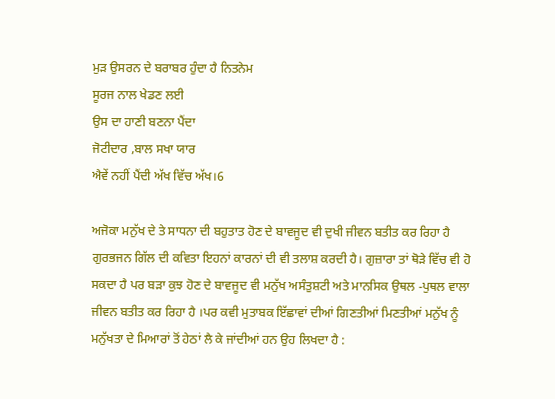ਮੁੜ ਉਸਰਨ ਦੇ ਬਰਾਬਰ ਹੁੰਦਾ ਹੈ ਨਿਤਨੇਮ
ਸੂਰਜ ਨਾਲ ਖੇਡਣ ਲਈ
ਉਸ ਦਾ ਹਾਣੀ ਬਣਨਾ ਪੈਂਦਾ
ਜੋਟੀਦਾਰ ,ਬਾਲ ਸਖਾ ਯਾਰ
ਐਵੇਂ ਨਹੀਂ ਪੈਂਦੀ ਅੱਖ ਵਿੱਚ ਅੱਖ।6

ਅਜੋਕਾ ਮਨੁੱਖ ਦੇ ਤੇ ਸਾਧਨਾ ਦੀ ਬਹੁਤਾਤ ਹੋਣ ਦੇ ਬਾਵਜੂਦ ਵੀ ਦੁਖੀ ਜੀਵਨ ਬਤੀਤ ਕਰ ਰਿਹਾ ਹੈ ਗੁਰਭਜਨ ਗਿੱਲ ਦੀ ਕਵਿਤਾ ਇਹਨਾਂ ਕਾਰਨਾਂ ਦੀ ਵੀ ਤਲਾਸ਼ ਕਰਦੀ ਹੈ। ਗੁਜ਼ਾਰਾ ਤਾਂ ਥੋੜੇ ਵਿੱਚ ਵੀ ਹੋ ਸਕਦਾ ਹੈ ਪਰ ਬੜਾ ਕੁਝ ਹੋਣ ਦੇ ਬਾਵਜੂਦ ਵੀ ਮਨੁੱਖ ਅਸੰਤੁਸ਼ਟੀ ਅਤੇ ਮਾਨਸਿਕ ਉਥਲ -ਪੁਥਲ ਵਾਲਾ ਜੀਵਨ ਬਤੀਤ ਕਰ ਰਿਹਾ ਹੈ ।ਪਰ ਕਵੀ ਮੁਤਾਬਕ ਇੱਛਾਵਾਂ ਦੀਆਂ ਗਿਣਤੀਆਂ ਮਿਣਤੀਆਂ ਮਨੁੱਖ ਨੂੰ ਮਨੁੱਖਤਾ ਦੇ ਮਿਆਰਾਂ ਤੋਂ ਹੇਠਾਂ ਲੈ ਕੇ ਜਾਂਦੀਆਂ ਹਨ ਉਹ ਲਿਖਦਾ ਹੈ :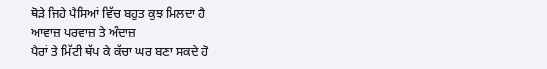ਥੋੜੇ ਜਿਹੇ ਪੈਸਿਆਂ ਵਿੱਚ ਬਹੁਤ ਕੁਝ ਮਿਲਦਾ ਹੈ
ਆਵਾਜ਼ ਪਰਵਾਜ਼ ਤੇ ਅੰਦਾਜ਼
ਪੈਰਾਂ ਤੇ ਮਿੱਟੀ ਥੱਪ ਕੇ ਕੱਚਾ ਘਰ ਬਣਾ ਸਕਦੇ ਹੋ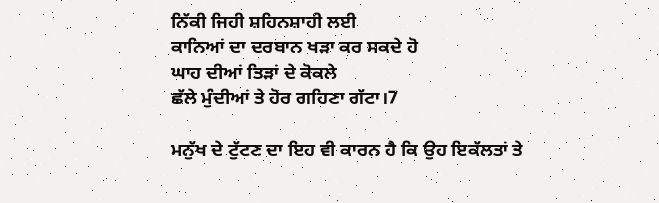ਨਿੱਕੀ ਜਿਹੀ ਸ਼ਹਿਨਸ਼ਾਹੀ ਲਈ
ਕਾਨਿਆਂ ਦਾ ਦਰਬਾਨ ਖੜਾ ਕਰ ਸਕਦੇ ਹੋ
ਘਾਹ ਦੀਆਂ ਤਿੜਾਂ ਦੇ ਕੋਕਲੇ
ਛੱਲੇ ਮੁੰਦੀਆਂ ਤੇ ਹੋਰ ਗਹਿਣਾ ਗੱਟਾ।7

ਮਨੁੱਖ ਦੇ ਟੁੱਟਣ ਦਾ ਇਹ ਵੀ ਕਾਰਨ ਹੈ ਕਿ ਉਹ ਇਕੱਲਤਾਂ ਤੇ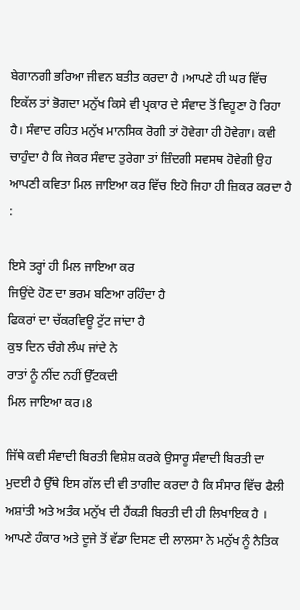ਬੇਗਾਨਗੀ ਭਰਿਆ ਜੀਵਨ ਬਤੀਤ ਕਰਦਾ ਹੈ ।ਆਪਣੇ ਹੀ ਘਰ ਵਿੱਚ ਇਕੱਲ ਤਾਂ ਭੋਗਦਾ ਮਨੁੱਖ ਕਿਸੇ ਵੀ ਪ੍ਰਕਾਰ ਦੇ ਸੰਵਾਦ ਤੋਂ ਵਿਹੂਣਾ ਹੋ ਰਿਹਾ ਹੈ। ਸੰਵਾਦ ਰਹਿਤ ਮਨੁੱਖ ਮਾਨਸਿਕ ਰੋਗੀ ਤਾਂ ਹੋਵੇਗਾ ਹੀ ਹੋਵੇਗਾ। ਕਵੀ ਚਾਹੁੰਦਾ ਹੈ ਕਿ ਜੇਕਰ ਸੰਵਾਦ ਤੁਰੇਗਾ ਤਾਂ ਜ਼ਿੰਦਗੀ ਸਵਸਥ ਹੋਵੇਗੀ ਉਹ ਆਪਣੀ ਕਵਿਤਾ ਮਿਲ ਜਾਇਆ ਕਰ ਵਿੱਚ ਇਹੋ ਜਿਹਾ ਹੀ ਜ਼ਿਕਰ ਕਰਦਾ ਹੈ :

ਇਸੇ ਤਰ੍ਹਾਂ ਹੀ ਮਿਲ ਜਾਇਆ ਕਰ
ਜਿਉਂਦੇ ਹੋਣ ਦਾ ਭਰਮ ਬਣਿਆ ਰਹਿੰਦਾ ਹੈ
ਫਿਕਰਾਂ ਦਾ ਚੱਕਰਵਿਊ ਟੁੱਟ ਜਾਂਦਾ ਹੈ
ਕੁਝ ਦਿਨ ਚੰਗੇ ਲੰਘ ਜਾਂਦੇ ਨੇ
ਰਾਤਾਂ ਨੂੰ ਨੀਂਦ ਨਹੀਂ ਉੱਟਕਦੀ
ਮਿਲ ਜਾਇਆ ਕਰ।8

ਜਿੱਥੇ ਕਵੀ ਸੰਵਾਦੀ ਬਿਰਤੀ ਵਿਸ਼ੇਸ਼ ਕਰਕੇ ਉਸਾਰੂ ਸੰਵਾਦੀ ਬਿਰਤੀ ਦਾ ਮੁਦਈ ਹੈ ਉੱਥੇ ਇਸ ਗੱਲ ਦੀ ਵੀ ਤਾਗੀਦ ਕਰਦਾ ਹੈ ਕਿ ਸੰਸਾਰ ਵਿੱਚ ਫੈਲੀ ਅਸ਼ਾਂਤੀ ਅਤੇ ਅਤੰਕ ਮਨੁੱਖ ਦੀ ਹੈਂਕੜੀ ਬਿਰਤੀ ਦੀ ਹੀ ਲਿਖਾਇਕ ਹੈ । ਆਪਣੇ ਹੰਕਾਰ ਅਤੇ ਦੂਜੇ ਤੋਂ ਵੱਡਾ ਦਿਸਣ ਦੀ ਲਾਲਸਾ ਨੇ ਮਨੁੱਖ ਨੂੰ ਨੈਤਿਕ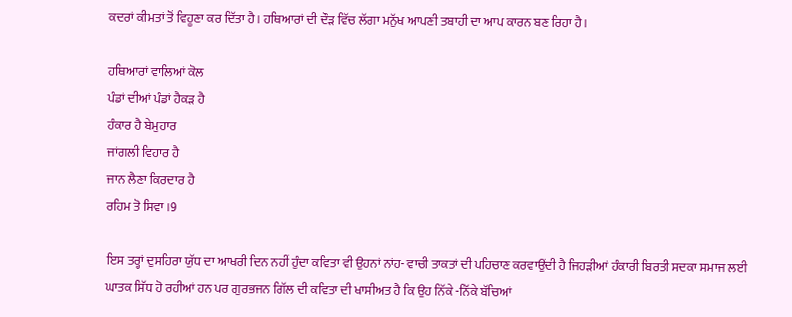ਕਦਰਾਂ ਕੀਮਤਾਂ ਤੋਂ ਵਿਹੂਣਾ ਕਰ ਦਿੱਤਾ ਹੈ। ਹਥਿਆਰਾਂ ਦੀ ਦੌੜ ਵਿੱਚ ਲੱਗਾ ਮਨੁੱਖ ਆਪਣੀ ਤਬਾਹੀ ਦਾ ਆਪ ਕਾਰਨ ਬਣ ਰਿਹਾ ਹੈ।

ਹਥਿਆਰਾਂ ਵਾਲਿਆਂ ਕੋਲ
ਪੰਡਾਂ ਦੀਆਂ ਪੰਡਾਂ ਹੈਕੜ ਹੈ
ਹੰਕਾਰ ਹੈ ਬੇਮੁਹਾਰ
ਜਾਂਗਲੀ ਵਿਹਾਰ ਹੈ
ਜਾਨ ਲੈਣਾ ਕਿਰਦਾਰ ਹੈ
ਰਹਿਮ ਤੋ ਸਿਵਾ ।9

ਇਸ ਤਰ੍ਹਾਂ ਦੁਸਹਿਰਾ ਯੁੱਧ ਦਾ ਆਖਰੀ ਦਿਨ ਨਹੀਂ ਹੁੰਦਾ ਕਵਿਤਾ ਵੀ ਉਹਨਾਂ ਨਾਂਹ- ਵਾਚੀ ਤਾਕਤਾਂ ਦੀ ਪਹਿਚਾਣ ਕਰਵਾਉਂਦੀ ਹੈ ਜਿਹੜੀਆਂ ਹੰਕਾਰੀ ਬਿਰਤੀ ਸਦਕਾ ਸਮਾਜ ਲਈ ਘਾਤਕ ਸਿੱਧ ਹੋ ਰਹੀਆਂ ਹਨ ਪਰ ਗੁਰਭਜਨ ਗਿੱਲ ਦੀ ਕਵਿਤਾ ਦੀ ਖਾਸੀਅਤ ਹੈ ਕਿ ਉਹ ਨਿੱਕੇ -ਨਿੱਕੇ ਬੱਚਿਆਂ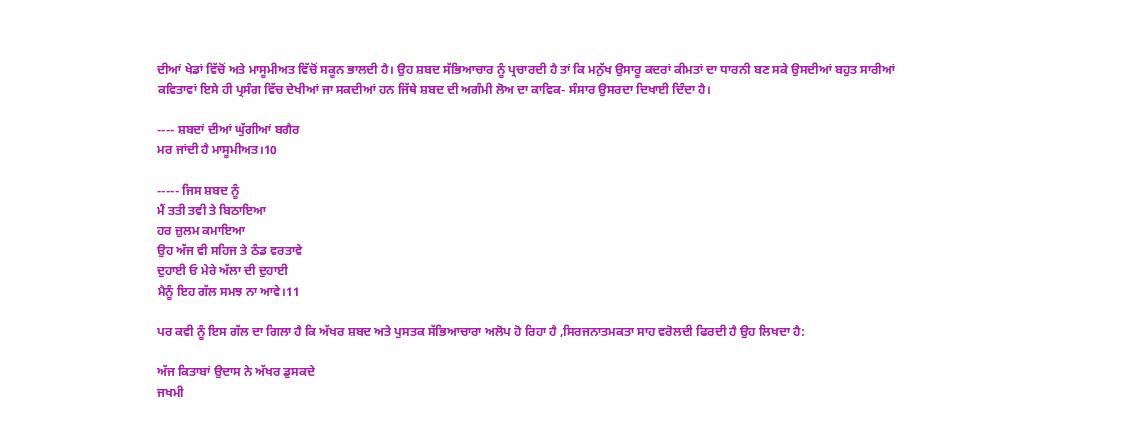ਦੀਆਂ ਖੇਡਾਂ ਵਿੱਚੋਂ ਅਤੇ ਮਾਸੂਮੀਅਤ ਵਿੱਚੋਂ ਸਕੂਨ ਭਾਲਦੀ ਹੈ। ਉਹ ਸ਼ਬਦ ਸੱਭਿਆਚਾਰ ਨੂੰ ਪ੍ਰਚਾਰਦੀ ਹੈ ਤਾਂ ਕਿ ਮਨੁੱਖ ਉਸਾਰੂ ਕਦਰਾਂ ਕੀਮਤਾਂ ਦਾ ਧਾਰਨੀ ਬਣ ਸਕੇ ਉਸਦੀਆਂ ਬਹੁਤ ਸਾਰੀਆਂ ਕਵਿਤਾਵਾਂ ਇਸੇ ਹੀ ਪ੍ਰਸੰਗ ਵਿੱਚ ਦੇਖੀਆਂ ਜਾ ਸਕਦੀਆਂ ਹਨ ਜਿੱਥੇ ਸ਼ਬਦ ਦੀ ਅਗੰਮੀ ਲੋਅ ਦਾ ਕਾਵਿਕ- ਸੰਸਾਰ ਉਸਰਦਾ ਦਿਖਾਈ ਦਿੰਦਾ ਹੈ।

---- ਸ਼ਬਦਾਂ ਦੀਆਂ ਘੁੱਗੀਆਂ ਬਗੈਰ
ਮਰ ਜਾਂਦੀ ਹੈ ਮਾਸੂਮੀਅਤ।10

----- ਜਿਸ ਸ਼ਬਦ ਨੂੰ
ਮੈਂ ਤਤੀ ਤਵੀ ਤੇ ਬਿਠਾਇਆ
ਹਰ ਜ਼ੁਲਮ ਕਮਾਇਆ
ਉਹ ਅੱਜ ਵੀ ਸਹਿਜ ਤੇ ਠੰਡ ਵਰਤਾਵੇ
ਦੁਹਾਈ ਓ ਮੇਰੇ ਅੱਲਾ ਦੀ ਦੁਹਾਈ
ਮੈਨੂੰ ਇਹ ਗੱਲ ਸਮਝ ਨਾ ਆਵੇ।11

ਪਰ ਕਵੀ ਨੂੰ ਇਸ ਗੱਲ ਦਾ ਗਿਲਾ ਹੈ ਕਿ ਅੱਖਰ ਸ਼ਬਦ ਅਤੇ ਪੁਸਤਕ ਸੱਭਿਆਚਾਰਾ ਅਲੋਪ ਹੋ ਰਿਹਾ ਹੈ ,ਸਿਰਜਨਾਤਮਕਤਾ ਸਾਹ ਵਰੋਲਦੀ ਫਿਰਦੀ ਹੈ ਉਹ ਲਿਖਦਾ ਹੈ:

ਅੱਜ ਕਿਤਾਬਾਂ ਉਦਾਸ ਨੇ ਅੱਖਰ ਡੁਸਕਦੇ
ਜਖਮੀ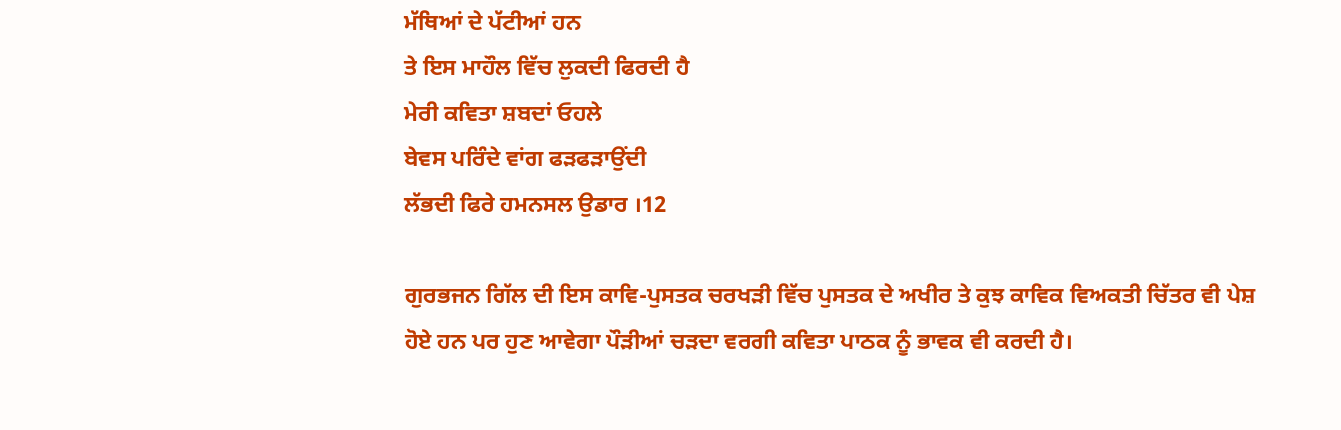ਮੱਥਿਆਂ ਦੇ ਪੱਟੀਆਂ ਹਨ
ਤੇ ਇਸ ਮਾਹੌਲ ਵਿੱਚ ਲੁਕਦੀ ਫਿਰਦੀ ਹੈ
ਮੇਰੀ ਕਵਿਤਾ ਸ਼ਬਦਾਂ ਓਹਲੇ
ਬੇਵਸ ਪਰਿੰਦੇ ਵਾਂਗ ਫੜਫੜਾਉਂਦੀ
ਲੱਭਦੀ ਫਿਰੇ ਹਮਨਸਲ ਉਡਾਰ ।12

ਗੁਰਭਜਨ ਗਿੱਲ ਦੀ ਇਸ ਕਾਵਿ-ਪੁਸਤਕ ਚਰਖੜੀ ਵਿੱਚ ਪੁਸਤਕ ਦੇ ਅਖੀਰ ਤੇ ਕੁਝ ਕਾਵਿਕ ਵਿਅਕਤੀ ਚਿੱਤਰ ਵੀ ਪੇਸ਼ ਹੋਏ ਹਨ ਪਰ ਹੁਣ ਆਵੇਗਾ ਪੌੜੀਆਂ ਚੜਦਾ ਵਰਗੀ ਕਵਿਤਾ ਪਾਠਕ ਨੂੰ ਭਾਵਕ ਵੀ ਕਰਦੀ ਹੈ।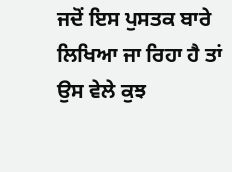ਜਦੋਂ ਇਸ ਪੁਸਤਕ ਬਾਰੇ ਲਿਖਿਆ ਜਾ ਰਿਹਾ ਹੈ ਤਾਂ ਉਸ ਵੇਲੇ ਕੁਝ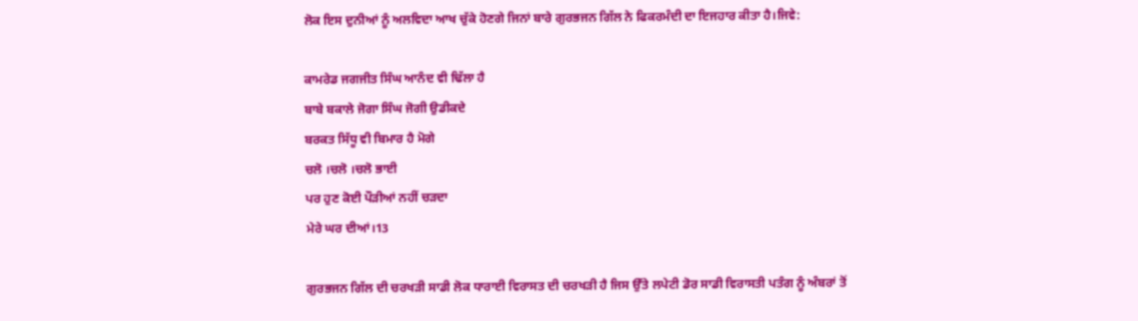ਲੋਕ ਇਸ ਦੁਨੀਆਂ ਨੂੰ ਅਲਵਿਦਾ ਆਖ ਚੁੱਕੇ ਹੋਣਗੇ ਜਿਨਾਂ ਬਾਰੇ ਗੁਰਭਜਨ ਗਿੱਲ ਨੇ ਫਿਕਰਮੰਦੀ ਦਾ ਇਜਹਾਰ ਕੀਤਾ ਹੈ।ਜਿਵੇ:

ਕਾਮਰੇਡ ਜਗਜੀਤ ਸਿੰਘ ਆਨੰਦ ਵੀ ਢਿੱਲਾ ਹੈ
ਬਾਬੇ ਬਕਾਲੇ ਜੋਗਾ ਸਿੰਘ ਜੋਗੀ ਉਡੀਕਦੇ
ਬਰਕਤ ਸਿੱਧੂ ਵੀ ਬਿਮਾਰ ਹੈ ਮੋਗੇ
ਚਲੋ ।ਚਲੋ ।ਚਲੋ ਭਾਈ
ਪਰ ਹੁਣ ਕੋਈ ਪੌੜੀਆਂ ਨਹੀਂ ਚੜਦਾ
ਮੇਰੇ ਘਰ ਦੀਆਂ।13

ਗੁਰਭਜਨ ਗਿੱਲ ਦੀ ਚਰਖੜੀ ਸਾਡੀ ਲੋਕ ਧਾਰਾਈ ਵਿਰਾਸਤ ਦੀ ਚਰਖੜੀ ਹੈ ਜਿਸ ਉੱਤੇ ਲਪੇਟੀ ਡੋਰ ਸਾਡੀ ਵਿਰਾਸਤੀ ਪਤੰਗ ਨੂੰ ਅੰਬਰਾਂ ਤੋਂ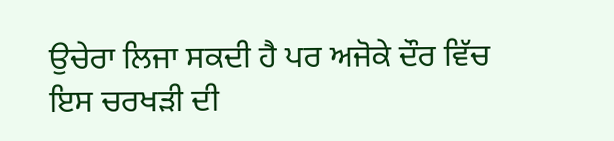ਉਚੇਰਾ ਲਿਜਾ ਸਕਦੀ ਹੈ ਪਰ ਅਜੋਕੇ ਦੌਰ ਵਿੱਚ ਇਸ ਚਰਖੜੀ ਦੀ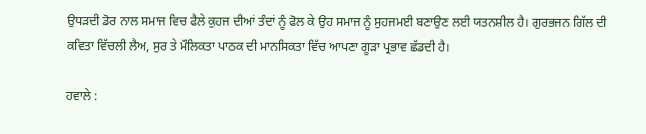ਉਧੜਦੀ ਡੋਰ ਨਾਲ ਸਮਾਜ ਵਿਚ ਫੈਲੇ ਕੁਹਜ ਦੀਆਂ ਤੰਦਾਂ ਨੂੰ ਫੋਲ ਕੇ ਉਹ ਸਮਾਜ ਨੂੰ ਸੁਹਜਮਈ ਬਣਾਉਣ ਲਈ ਯਤਨਸ਼ੀਲ ਹੈ। ਗੁਰਭਜਨ ਗਿੱਲ ਦੀ ਕਵਿਤਾ ਵਿੱਚਲੀ ਲੈਅ, ਸੁਰ ਤੇ ਮੌਲਿਕਤਾ ਪਾਠਕ ਦੀ ਮਾਨਸਿਕਤਾ ਵਿੱਚ ਆਪਣਾ ਗੂੜਾ ਪ੍ਰਭਾਵ ਛੱਡਦੀ ਹੈ।

ਹਵਾਲੇ :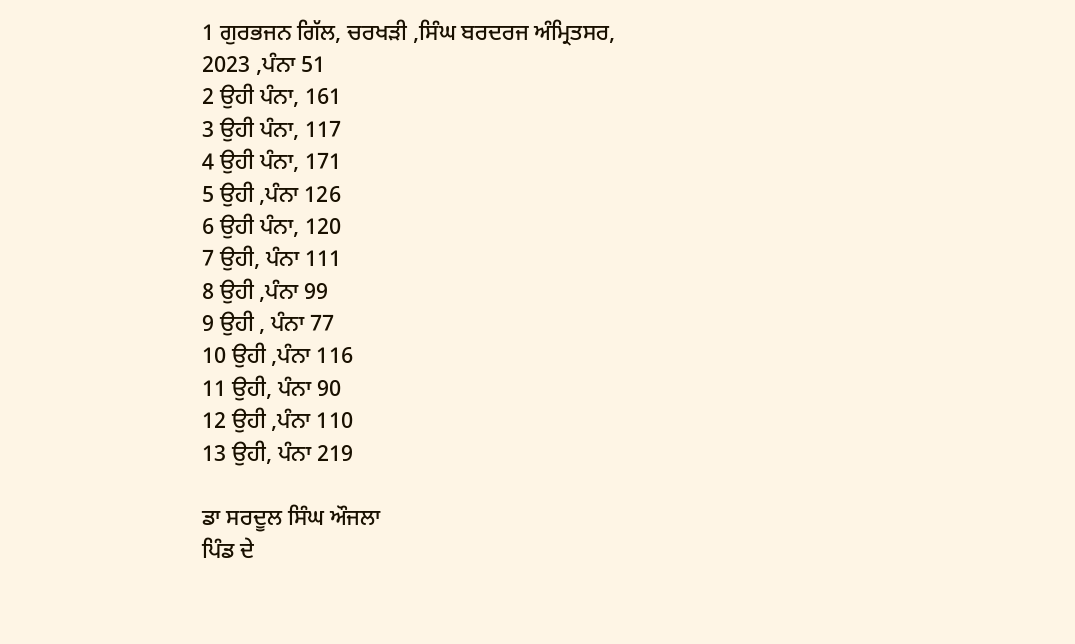1 ਗੁਰਭਜਨ ਗਿੱਲ, ਚਰਖੜੀ ,ਸਿੰਘ ਬਰਦਰਜ ਅੰਮ੍ਰਿਤਸਰ, 2023 ,ਪੰਨਾ 51
2 ਉਹੀ ਪੰਨਾ, 161
3 ਉਹੀ ਪੰਨਾ, 117
4 ਉਹੀ ਪੰਨਾ, 171
5 ਉਹੀ ,ਪੰਨਾ 126
6 ਉਹੀ ਪੰਨਾ, 120
7 ਉਹੀ, ਪੰਨਾ 111
8 ਉਹੀ ,ਪੰਨਾ 99
9 ਉਹੀ , ਪੰਨਾ 77
10 ਉਹੀ ,ਪੰਨਾ 116
11 ਉਹੀ, ਪੰਨਾ 90
12 ਉਹੀ ,ਪੰਨਾ 110
13 ਉਹੀ, ਪੰਨਾ 219

ਡਾ ਸਰਦੂਲ ਸਿੰਘ ਔਜਲਾ
ਪਿੰਡ ਦੇ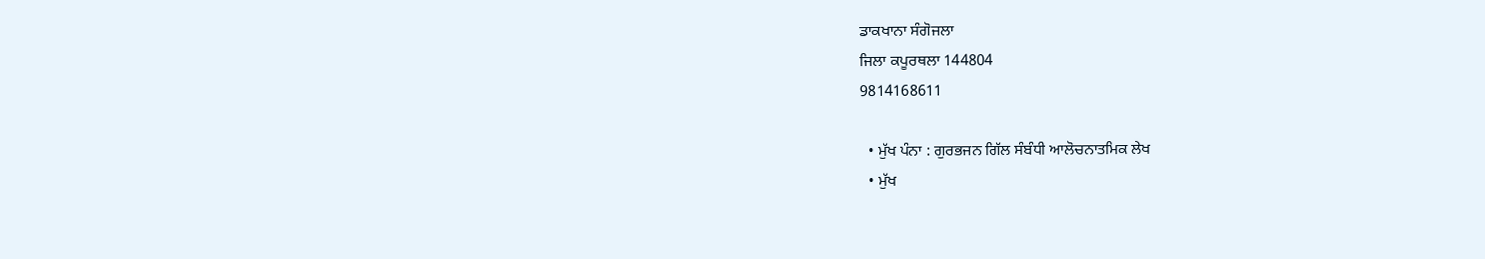ਡਾਕਖਾਨਾ ਸੰਗੋਜਲਾ
ਜਿਲਾ ਕਪੂਰਥਲਾ 144804
9814168611

  • ਮੁੱਖ ਪੰਨਾ : ਗੁਰਭਜਨ ਗਿੱਲ ਸੰਬੰਧੀ ਆਲੋਚਨਾਤਮਿਕ ਲੇਖ
  • ਮੁੱਖ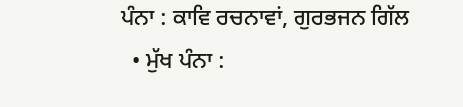ਪੰਨਾ : ਕਾਵਿ ਰਚਨਾਵਾਂ, ਗੁਰਭਜਨ ਗਿੱਲ
  • ਮੁੱਖ ਪੰਨਾ :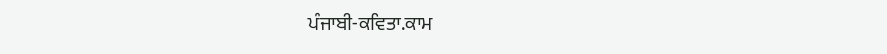ਪੰਜਾਬੀ-ਕਵਿਤਾ.ਕਾਮ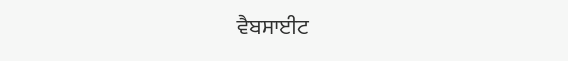ਵੈਬਸਾਈਟ